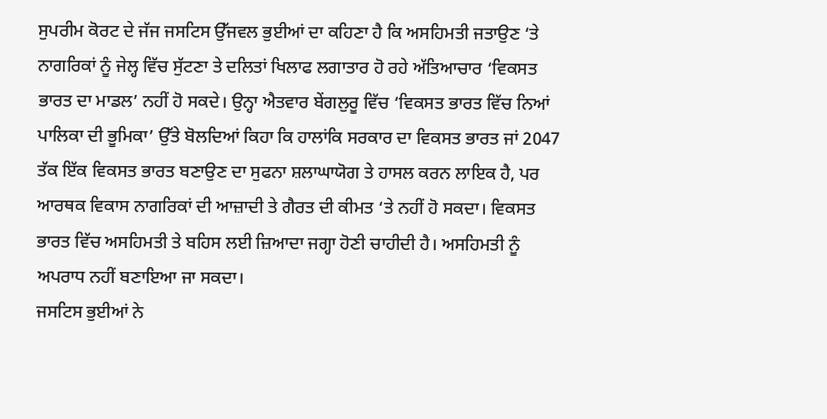ਸੁਪਰੀਮ ਕੋਰਟ ਦੇ ਜੱਜ ਜਸਟਿਸ ਉੱਜਵਲ ਭੁਈਆਂ ਦਾ ਕਹਿਣਾ ਹੈ ਕਿ ਅਸਹਿਮਤੀ ਜਤਾਉਣ ‘ਤੇ ਨਾਗਰਿਕਾਂ ਨੂੰ ਜੇਲ੍ਹ ਵਿੱਚ ਸੁੱਟਣਾ ਤੇ ਦਲਿਤਾਂ ਖਿਲਾਫ ਲਗਾਤਾਰ ਹੋ ਰਹੇ ਅੱਤਿਆਚਾਰ ‘ਵਿਕਸਤ ਭਾਰਤ ਦਾ ਮਾਡਲ’ ਨਹੀਂ ਹੋ ਸਕਦੇ। ਉਨ੍ਹਾ ਐਤਵਾਰ ਬੇਂਗਲੁਰੂ ਵਿੱਚ ‘ਵਿਕਸਤ ਭਾਰਤ ਵਿੱਚ ਨਿਆਂ ਪਾਲਿਕਾ ਦੀ ਭੂਮਿਕਾ’ ਉੱਤੇ ਬੋਲਦਿਆਂ ਕਿਹਾ ਕਿ ਹਾਲਾਂਕਿ ਸਰਕਾਰ ਦਾ ਵਿਕਸਤ ਭਾਰਤ ਜਾਂ 2047 ਤੱਕ ਇੱਕ ਵਿਕਸਤ ਭਾਰਤ ਬਣਾਉਣ ਦਾ ਸੁਫਨਾ ਸ਼ਲਾਘਾਯੋਗ ਤੇ ਹਾਸਲ ਕਰਨ ਲਾਇਕ ਹੈ, ਪਰ ਆਰਥਕ ਵਿਕਾਸ ਨਾਗਰਿਕਾਂ ਦੀ ਆਜ਼ਾਦੀ ਤੇ ਗੈਰਤ ਦੀ ਕੀਮਤ ‘ਤੇ ਨਹੀਂ ਹੋ ਸਕਦਾ। ਵਿਕਸਤ ਭਾਰਤ ਵਿੱਚ ਅਸਹਿਮਤੀ ਤੇ ਬਹਿਸ ਲਈ ਜ਼ਿਆਦਾ ਜਗ੍ਹਾ ਹੋਣੀ ਚਾਹੀਦੀ ਹੈ। ਅਸਹਿਮਤੀ ਨੂੰ ਅਪਰਾਧ ਨਹੀਂ ਬਣਾਇਆ ਜਾ ਸਕਦਾ।
ਜਸਟਿਸ ਭੁਈਆਂ ਨੇ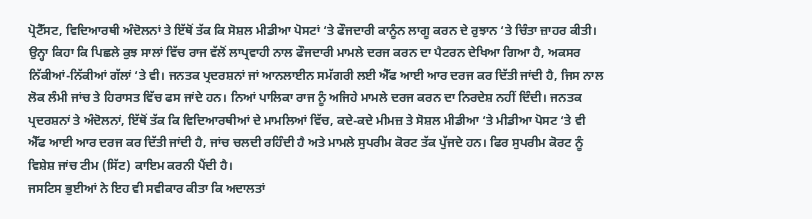ਪ੍ਰੋਟੈੱਸਟ, ਵਿਦਿਆਰਥੀ ਅੰਦੋਲਨਾਂ ਤੇ ਇੱਥੋਂ ਤੱਕ ਕਿ ਸੋਸ਼ਲ ਮੀਡੀਆ ਪੋਸਟਾਂ ‘ਤੇ ਫੌਜਦਾਰੀ ਕਾਨੂੰਨ ਲਾਗੂ ਕਰਨ ਦੇ ਰੁਝਾਨ ‘ਤੇ ਚਿੰਤਾ ਜ਼ਾਹਰ ਕੀਤੀ। ਉਨ੍ਹਾ ਕਿਹਾ ਕਿ ਪਿਛਲੇ ਕੁਝ ਸਾਲਾਂ ਵਿੱਚ ਰਾਜ ਵੱਲੋਂ ਲਾਪ੍ਰਵਾਹੀ ਨਾਲ ਫੌਜਦਾਰੀ ਮਾਮਲੇ ਦਰਜ ਕਰਨ ਦਾ ਪੈਟਰਨ ਦੇਖਿਆ ਗਿਆ ਹੈ, ਅਕਸਰ ਨਿੱਕੀਆਂ-ਨਿੱਕੀਆਂ ਗੱਲਾਂ ‘ਤੇ ਵੀ। ਜਨਤਕ ਪ੍ਰਦਰਸ਼ਨਾਂ ਜਾਂ ਆਨਲਾਈਨ ਸਮੱਗਰੀ ਲਈ ਐੱਫ ਆਈ ਆਰ ਦਰਜ ਕਰ ਦਿੱਤੀ ਜਾਂਦੀ ਹੈ, ਜਿਸ ਨਾਲ ਲੋਕ ਲੰਮੀ ਜਾਂਚ ਤੇ ਹਿਰਾਸਤ ਵਿੱਚ ਫਸ ਜਾਂਦੇ ਹਨ। ਨਿਆਂ ਪਾਲਿਕਾ ਰਾਜ ਨੂੰ ਅਜਿਹੇ ਮਾਮਲੇ ਦਰਜ ਕਰਨ ਦਾ ਨਿਰਦੇਸ਼ ਨਹੀਂ ਦਿੰਦੀ। ਜਨਤਕ ਪ੍ਰਦਰਸ਼ਨਾਂ ਤੇ ਅੰਦੋਲਨਾਂ, ਇੱਥੋਂ ਤੱਕ ਕਿ ਵਿਦਿਆਰਥੀਆਂ ਦੇ ਮਾਮਲਿਆਂ ਵਿੱਚ, ਕਦੇ-ਕਦੇ ਮੀਮਜ਼ ਤੇ ਸੋਸ਼ਲ ਮੀਡੀਆ ‘ਤੇ ਮੀਡੀਆ ਪੋਸਟ ‘ਤੇ ਵੀ ਐੱਫ ਆਈ ਆਰ ਦਰਜ ਕਰ ਦਿੱਤੀ ਜਾਂਦੀ ਹੈ, ਜਾਂਚ ਚਲਦੀ ਰਹਿੰਦੀ ਹੈ ਅਤੇ ਮਾਮਲੇ ਸੁਪਰੀਮ ਕੋਰਟ ਤੱਕ ਪੁੱਜਦੇ ਹਨ। ਫਿਰ ਸੁਪਰੀਮ ਕੋਰਟ ਨੂੰ ਵਿਸ਼ੇਸ਼ ਜਾਂਚ ਟੀਮ (ਸਿੱਟ) ਕਾਇਮ ਕਰਨੀ ਪੈਂਦੀ ਹੈ।
ਜਸਟਿਸ ਭੁਈਆਂ ਨੇ ਇਹ ਵੀ ਸਵੀਕਾਰ ਕੀਤਾ ਕਿ ਅਦਾਲਤਾਂ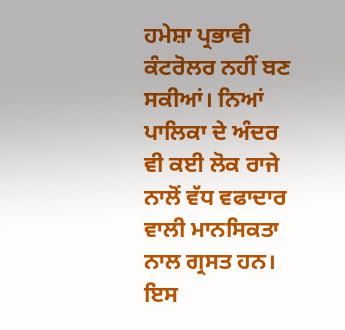ਹਮੇਸ਼ਾ ਪ੍ਰਭਾਵੀ ਕੰਟਰੋਲਰ ਨਹੀਂ ਬਣ ਸਕੀਆਂ। ਨਿਆਂ ਪਾਲਿਕਾ ਦੇ ਅੰਦਰ ਵੀ ਕਈ ਲੋਕ ਰਾਜੇ ਨਾਲੋਂ ਵੱਧ ਵਫਾਦਾਰ ਵਾਲੀ ਮਾਨਸਿਕਤਾ ਨਾਲ ਗ੍ਰਸਤ ਹਨ। ਇਸ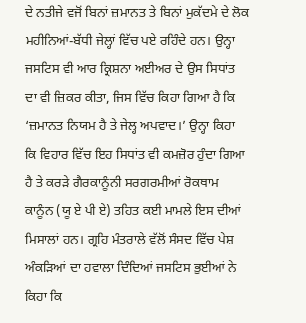ਦੇ ਨਤੀਜੇ ਵਜੋਂ ਬਿਨਾਂ ਜ਼ਮਾਨਤ ਤੇ ਬਿਨਾਂ ਮੁਕੱਦਮੇ ਦੇ ਲੋਕ ਮਹੀਨਿਆਂ-ਬੱਧੀ ਜੇਲ੍ਹਾਂ ਵਿੱਚ ਪਏ ਰਹਿੰਦੇ ਹਨ। ਉਨ੍ਹਾ ਜਸਟਿਸ ਵੀ ਆਰ ਕ੍ਰਿਸ਼ਨਾ ਅਈਅਰ ਦੇ ਉਸ ਸਿਧਾਂਤ ਦਾ ਵੀ ਜ਼ਿਕਰ ਕੀਤਾ, ਜਿਸ ਵਿੱਚ ਕਿਹਾ ਗਿਆ ਹੈ ਕਿ ‘ਜ਼ਮਾਨਤ ਨਿਯਮ ਹੈ ਤੇ ਜੇਲ੍ਹ ਅਪਵਾਦ।’ ਉਨ੍ਹਾ ਕਿਹਾ ਕਿ ਵਿਹਾਰ ਵਿੱਚ ਇਹ ਸਿਧਾਂਤ ਵੀ ਕਮਜ਼ੋਰ ਹੁੰਦਾ ਗਿਆ ਹੈ ਤੇ ਕਰੜੇ ਗੈਰਕਾਨੂੰਨੀ ਸਰਗਰਮੀਆਂ ਰੋਕਥਾਮ ਕਾਨੂੰਨ (ਯੂ ਏ ਪੀ ਏ) ਤਹਿਤ ਕਈ ਮਾਮਲੇ ਇਸ ਦੀਆਂ ਮਿਸਾਲਾਂ ਹਨ। ਗ੍ਰਹਿ ਮੰਤਰਾਲੇ ਵੱਲੋਂ ਸੰਸਦ ਵਿੱਚ ਪੇਸ਼ ਅੰਕੜਿਆਂ ਦਾ ਹਵਾਲਾ ਦਿੰਦਿਆਂ ਜਸਟਿਸ ਭੁਈਆਂ ਨੇ ਕਿਹਾ ਕਿ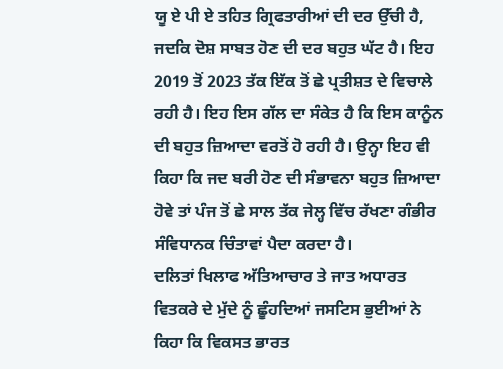ਯੂ ਏ ਪੀ ਏ ਤਹਿਤ ਗ੍ਰਿਫਤਾਰੀਆਂ ਦੀ ਦਰ ਉੱਚੀ ਹੈ, ਜਦਕਿ ਦੋਸ਼ ਸਾਬਤ ਹੋਣ ਦੀ ਦਰ ਬਹੁਤ ਘੱਟ ਹੈ। ਇਹ 2019 ਤੋਂ 2023 ਤੱਕ ਇੱਕ ਤੋਂ ਛੇ ਪ੍ਰਤੀਸ਼ਤ ਦੇ ਵਿਚਾਲੇ ਰਹੀ ਹੈ। ਇਹ ਇਸ ਗੱਲ ਦਾ ਸੰਕੇਤ ਹੈ ਕਿ ਇਸ ਕਾਨੂੰਨ ਦੀ ਬਹੁਤ ਜ਼ਿਆਦਾ ਵਰਤੋਂ ਹੋ ਰਹੀ ਹੈ। ਉਨ੍ਹਾ ਇਹ ਵੀ ਕਿਹਾ ਕਿ ਜਦ ਬਰੀ ਹੋਣ ਦੀ ਸੰਭਾਵਨਾ ਬਹੁਤ ਜ਼ਿਆਦਾ ਹੋਵੇ ਤਾਂ ਪੰਜ ਤੋਂ ਛੇ ਸਾਲ ਤੱਕ ਜੇਲ੍ਹ ਵਿੱਚ ਰੱਖਣਾ ਗੰਭੀਰ ਸੰਵਿਧਾਨਕ ਚਿੰਤਾਵਾਂ ਪੈਦਾ ਕਰਦਾ ਹੈ।
ਦਲਿਤਾਂ ਖਿਲਾਫ ਅੱਤਿਆਚਾਰ ਤੇ ਜਾਤ ਅਧਾਰਤ ਵਿਤਕਰੇ ਦੇ ਮੁੱਦੇ ਨੂੰ ਛੂੰਹਦਿਆਂ ਜਸਟਿਸ ਭੁਈਆਂ ਨੇ ਕਿਹਾ ਕਿ ਵਿਕਸਤ ਭਾਰਤ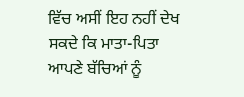ਵਿੱਚ ਅਸੀਂ ਇਹ ਨਹੀਂ ਦੇਖ ਸਕਦੇ ਕਿ ਮਾਤਾ-ਪਿਤਾ ਆਪਣੇ ਬੱਚਿਆਂ ਨੂੰ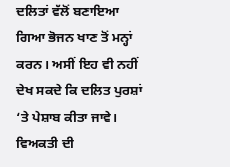ਦਲਿਤਾਂ ਵੱਲੋਂ ਬਣਾਇਆ ਗਿਆ ਭੋਜਨ ਖਾਣ ਤੋਂ ਮਨ੍ਹਾਂ ਕਰਨ। ਅਸੀਂ ਇਹ ਵੀ ਨਹੀਂ ਦੇਖ ਸਕਦੇ ਕਿ ਦਲਿਤ ਪੁਰਸ਼ਾਂ ‘ਤੇ ਪੇਸ਼ਾਬ ਕੀਤਾ ਜਾਵੇ। ਵਿਅਕਤੀ ਦੀ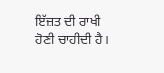ਇੱਜ਼ਤ ਦੀ ਰਾਖੀ ਹੋਣੀ ਚਾਹੀਦੀ ਹੈ।